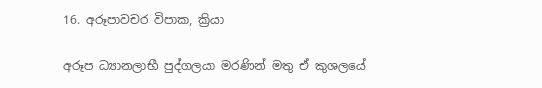16. අරූපාවචර විපාක, ක්‍රියා

අරූප ධ්‍යානලාභී පුද්ගලයා මරණින් මතු ඒ කුශලයේ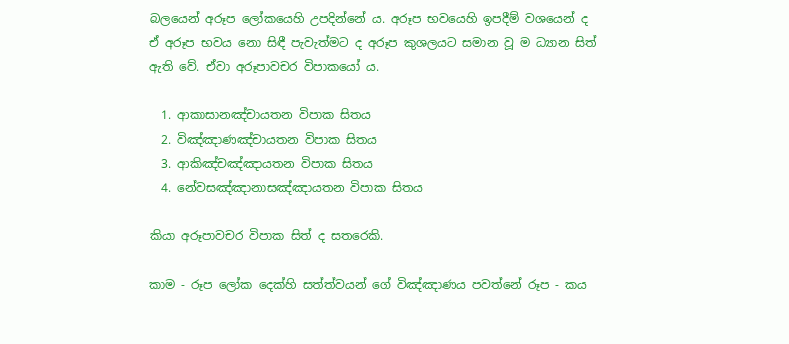බලයෙන් අරූප ලෝකයෙහි උපදින්නේ ය. අරූප භවයෙහි ඉපදීම් වශයෙන් ද ඒ අරූප භවය නො සිඳී පැවැත්මට ද අරූප කුශලයට සමාන වූ ම ධ්‍යාන සිත් ඇති වේ. ඒවා අරූපාවචර විපාකයෝ ය.

  1. ආකාසානඤ්චායතන විපාක සිතය
  2. විඤ්ඤාණඤ්චායතන විපාක සිතය
  3. ආකිඤ්චඤ්ඤායතන විපාක සිතය
  4. නේවසඤ්ඤානාසඤ්ඤායතන විපාක සිතය

කියා අරූපාවචර විපාක සිත් ද සතරෙකි.

කාම - රූප ලෝක දෙක්හි සත්ත්වයන් ගේ විඤ්ඤාණය පවත්නේ රූප - කය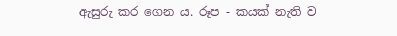ඇසුරු කර ගෙන ය. රූප - කයක් නැති ව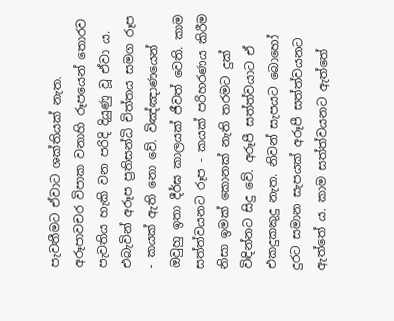පැවතීමට ඒවාට ශක්තියක් නැත. අරූපාවචර විපාක වනාහි රූපයෙන් තොරව පැවතිය හැකි වන පරිදි දියුණු වූ ඒවා ය. එබැවින් අරූප ප්‍ර‍තිසන්ධි චිත්තය සමග රූප - කයක් ඇති නො වේ. විඤ්ඤාණයෙන් ඔවුහු ඉතා දීර්ඝ කාලයක් ජීවත් වෙති. කාම සත්ත්වයනට රූප - කයක් පරිහරණය කිරීම නිසා ඉමක් කොනක් නැති තරමට දුක් විඳින්නට සිදු වේ. අරූපී සත්ත්වයාට ඒ එකදුකකුදු නැත. නිවන් සැපයට බොහෝ දුරට සමාන සැපයක් අරූපී සත්ත්වයනට ඇත්තේ ය. කාම සත්ත්වයනට ඇත්තේ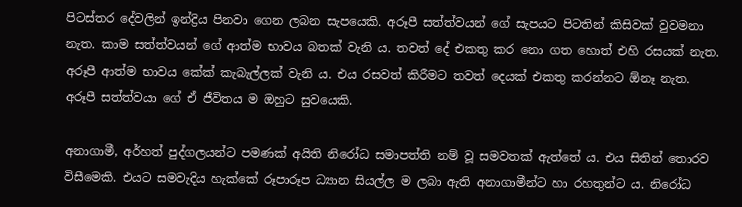පිටස්තර දේවලින් ඉන්ද්‍රිය පිනවා ගෙන ලබන සැපයෙකි. අරූපී සත්ත්වයන් ගේ සැපයට පිටතින් කිසිවක් වුවමනා නැත. කාම සත්ත්වයන් ගේ ආත්ම භාවය බතක් වැනි ය. තවත් දේ එකතු කර නො ගත හොත් එහි රසයක් නැත. අරූපී ආත්ම භාවය කේක් කැබැල්ලක් වැනි ය. එය රසවත් කිරීමට තවත් දෙයක් එකතු කරන්නට ඕනෑ නැත. අරූපී සත්ත්වයා ගේ ඒ ජීවිතය ම ඔහුට සුවයෙකි.

අනාගාමී, අර්හත් පුද්ගලයන්ට පමණක් අයිති නිරෝධ සමාපත්ති නම් වූ සමවතක් ඇත්තේ ය. එය සිතින් තොරව විසීමෙකි. එයට සමවැදිය හැක්කේ රූපාරූප ධ්‍යාන සියල්ල ම ලබා ඇති අනාගාමීන්ට හා රහතුන්ට ය. නිරෝධ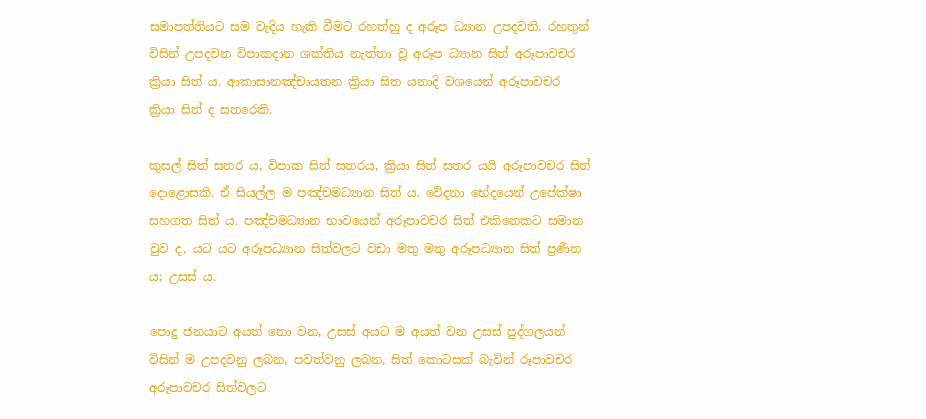සමාපත්තියට සම වැදිය හැකි වීමට රහත්හු ද අරූප ධ්‍යාන උපදවති. රහතුන් විසින් උපදවන විපාකදාන ශක්තිය නැත්තා වූ අරූප ධ්‍යාන සිත් අරූපාවචර ක්‍රියා සිත් ය. ආකාසානඤ්චායතන ක්‍රියා සිත යනාදි වශයෙන් අරූපාවචර ක්‍රියා සිත් ද සතරෙකි.

කුසල් සිත් සතර ය, විපාක සිත් සතරය, ක්‍රියා සිත් සතර යයි අරූපාවචර සිත් දොළොසකි. ඒ සියල්ල ම පඤ්චමධ්‍යාන සිත් ය. වේදනා භේදයෙන් උපේක්ෂා සහගත සිත් ය. පඤ්චමධ්‍යාන භාවයෙන් අරූපාවචර සිත් එකිනෙකට සමාන වුව ද, යට යට අරූපධ්‍යාන සිත්වලට වඩා මතු මතු අරූපධ්‍යාන සිත් ප්‍ර‍ණීත ය; උසස් ය.

පොදු ජනයාට අයත් නො වන, උසස් අයට ම අයත් වන උසස් පුද්ගලයන් විසින් ම උපදවනු ලබන, පවත්වනු ලබන, සිත් කොටසක් බැවින් රූපාවචර අරූපාවචර සිත්වලට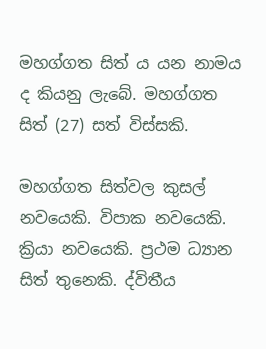මහග්ගත සිත් ය යන නාමය ද කියනු ලැබේ. මහග්ගත සිත් (27) සත් විස්සකි.

මහග්ගත සිත්වල කුසල් නවයෙකි. විපාක නවයෙකි. ක්‍රියා නවයෙකි. ප්‍ර‍ථම ධ්‍යාන සිත් තුනෙකි. ද්විතීය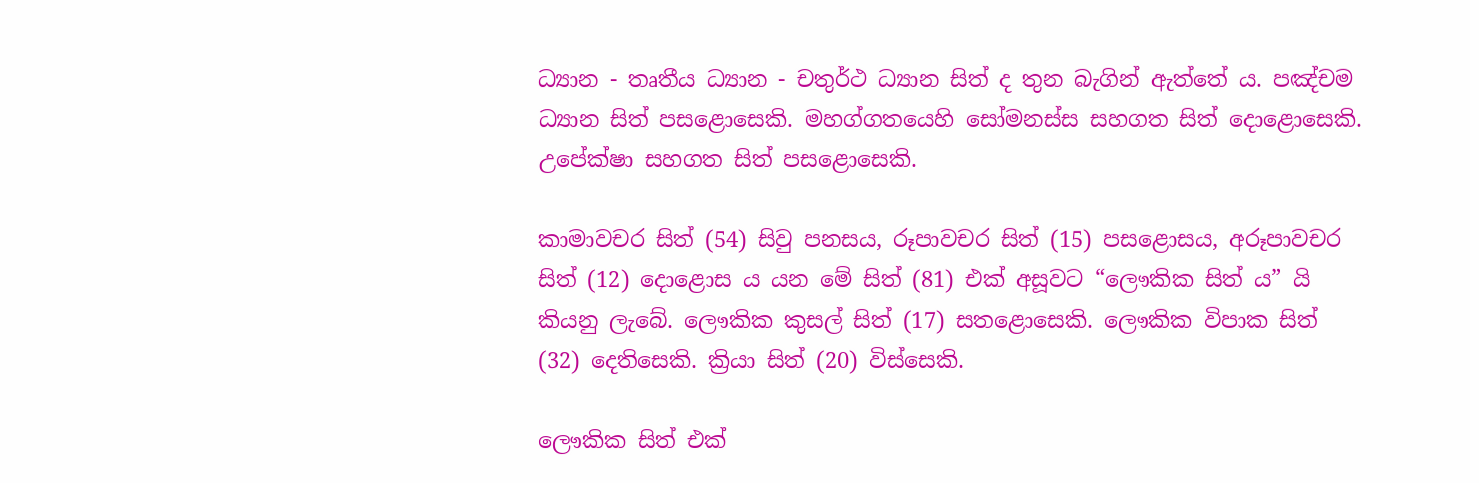ධ්‍යාන - තෘතීය ධ්‍යාන - චතුර්ථ ධ්‍යාන සිත් ද තුන බැගින් ඇත්තේ ය. පඤ්චම ධ්‍යාන සිත් පසළොසෙකි. මහග්ගතයෙහි සෝමනස්ස සහගත සිත් දොළොසෙකි. උපේක්ෂා සහගත සිත් පසළොසෙකි.

කාමාවචර සිත් (54) සිවු පනසය, රූපාවචර සිත් (15) පසළොසය, අරූපාවචර සිත් (12) දොළොස ය යන මේ සිත් (81) එක් අසූවට “ලෞකික සිත් ය” යි කියනු ලැබේ. ලෞකික කුසල් සිත් (17) සතළොසෙකි. ලෞකික විපාක සිත් (32) දෙතිසෙකි. ක්‍රියා සිත් (20) විස්සෙකි.

ලෞකික සිත් එක්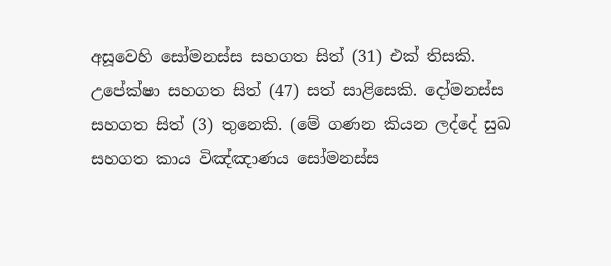අසූවෙහි සෝමනස්ස සහගත සිත් (31) එක් තිසකි. උපේක්ෂා සහගත සිත් (47) සත් සාළිසෙකි. දෝමනස්ස සහගත සිත් (3) තුනෙකි. (මේ ගණන කියන ලද්දේ සුඛ සහගත කාය විඤ්ඤාණය සෝමනස්ස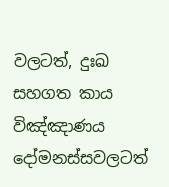වලටත්, දුඃඛ සහගත කාය විඤ්ඤාණය දෝමනස්සවලටත්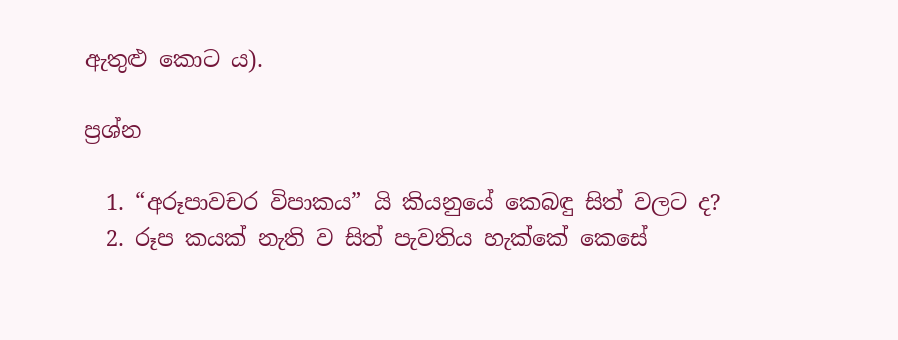ඇතුළු කොට ය).

ප්‍ර‍ශ්න

  1. “අරූපාවචර විපාකය” යි කියනුයේ කෙබඳු සිත් වලට ද?
  2. රූප කයක් නැති ව සිත් පැවතිය හැක්කේ කෙසේ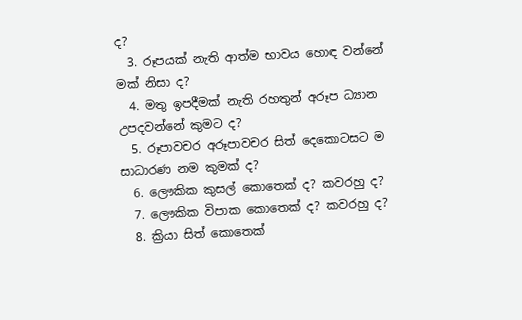ද?
  3. රූපයක් නැති ආත්ම භාවය හොඳ වන්නේ මක් නිසා ද?
  4. මතු ඉපදීමක් නැති රහතුන් අරූප ධ්‍යාන උපදවන්නේ කුමට ද?
  5. රූපාවචර අරූපාවචර සිත් දෙකොටසට ම සාධාරණ නම කුමක් ද?
  6. ලෞකික කුසල් කොතෙක් ද? කවරහු ද?
  7. ලෞකික විපාක කොතෙක් ද? කවරහු ද?
  8. ක්‍රියා සිත් කොතෙක්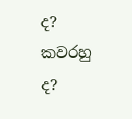ද? කවරහු ද?